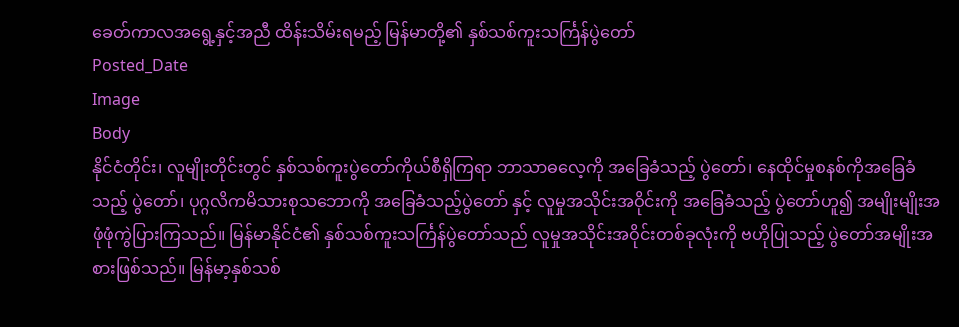ခေတ်ကာလအရွေ့နှင့်အညီ ထိန်းသိမ်းရမည့် မြန်မာတို့၏ နှစ်သစ်ကူးသင်္ကြန်ပွဲတော်
Posted_Date
Image
Body
နိုင်ငံတိုင်း၊ လူမျိုးတိုင်းတွင် နှစ်သစ်ကူးပွဲတော်ကိုယ်စီရှိကြရာ ဘာသာဓလေ့ကို အခြေခံသည့် ပွဲတော်၊ နေထိုင်မှုစနစ်ကိုအခြေခံသည့် ပွဲတော်၊ ပုဂ္ဂလိကမိသားစုသဘောကို အခြေခံသည့်ပွဲတော် နှင့် လူမှုအသိုင်းအဝိုင်းကို အခြေခံသည့် ပွဲတော်ဟူ၍ အမျိုးမျိုးအဖုံဖုံကွဲပြားကြသည်။ မြန်မာနိုင်ငံ၏ နှစ်သစ်ကူးသင်္ကြန်ပွဲတော်သည် လူမှုအသိုင်းအဝိုင်းတစ်ခုလုံးကို ဗဟိုပြုသည့် ပွဲတော်အမျိုးအစားဖြစ်သည်။ မြန်မာ့နှစ်သစ်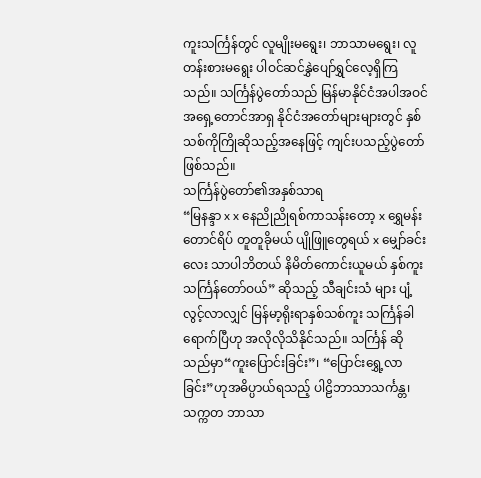ကူးသင်္ကြန်တွင် လူမျိုးမရွေး၊ ဘာသာမရွေး၊ လူတန်းစားမရွေး ပါဝင်ဆင်နွှဲပျော်ရွှင်လေ့ရှိကြသည်။ သင်္ကြန်ပွဲတော်သည် မြန်မာနိုင်ငံအပါအဝင် အရှေ့တောင်အာရှ နိုင်ငံအတော်များများတွင် နှစ်သစ်ကိုကြိုဆိုသည့်အနေဖြင့် ကျင်းပသည့်ပွဲတော်ဖြစ်သည်။
သင်္ကြန်ပွဲတော်၏အနှစ်သာရ
“မြနန္ဒာ x x နေညိုညိုရစ်ကာသန်းတော့ x ရွှေမန်းတောင်ရိပ် တူတူခိုမယ် ပျိုဖြူတွေရယ် x မျှော်ခင်းလေး သာပါဘိတယ် နိမိတ်ကောင်းယူမယ် နှစ်ကူးသင်္ကြန်တော်ဝယ်” ဆိုသည့် သီချင်းသံ များ ပျံ့လွင့်လာလျှင် မြန်မာ့ရိုးရာနှစ်သစ်ကူး သင်္ကြန်ခါရောက်ပြီဟု အလိုလိုသိနိုင်သည်။ သင်္ကြန် ဆိုသည်မှာ“ကူးပြောင်းခြင်း”၊ “ပြောင်းရွှေ့လာခြင်း”ဟုအဓိပ္ပာယ်ရသည့် ပါဠိဘာသာသင်္ကန္တ၊ သက္ကတ ဘာသာ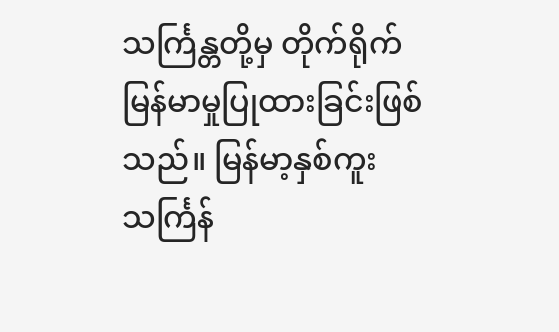သင်္ကြန္တတို့မှ တိုက်ရိုက်မြန်မာမှုပြုထားခြင်းဖြစ်သည်။ မြန်မာ့နှစ်ကူးသင်္ကြန်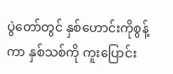ပွဲတော်တွင် နှစ်ဟောင်းကိုစွန့်ကာ နှစ်သစ်ကို ကူးပြောင်း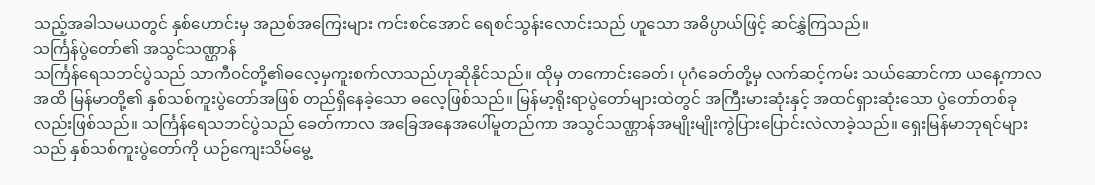သည့်အခါသမယတွင် နှစ်ဟောင်းမှ အညစ်အကြေးများ ကင်းစင်အောင် ရေစင်သွန်းလောင်းသည် ဟူသော အဓိပ္ပာယ်ဖြင့် ဆင်နွှဲကြသည်။
သင်္ကြန်ပွဲတော်၏ အသွင်သဏ္ဌာန်
သင်္ကြန်ရေသဘင်ပွဲသည် သာကီဝင်တို့၏ဓလေ့မှကူးစက်လာသည်ဟုဆိုနိုင်သည်။ ထိုမှ တကောင်းခေတ်၊ ပုဂံခေတ်တို့မှ လက်ဆင့်ကမ်း သယ်ဆောင်ကာ ယနေ့ကာလအထိ မြန်မာတို့၏ နှစ်သစ်ကူးပွဲတော်အဖြစ် တည်ရှိနေခဲ့သော ဓလေ့ဖြစ်သည်။ မြန်မာ့ရိုးရာပွဲတော်များထဲတွင် အကြီးမားဆုံးနှင့် အထင်ရှားဆုံးသော ပွဲတော်တစ်ခုလည်းဖြစ်သည်။ သင်္ကြန်ရေသဘင်ပွဲသည် ခေတ်ကာလ အခြေအနေအပေါ်မူတည်ကာ အသွင်သဏ္ဌာန်အမျိုးမျိုးကွဲပြားပြောင်းလဲလာခဲ့သည်။ ရှေးမြန်မာဘုရင်များသည် နှစ်သစ်ကူးပွဲတော်ကို ယဉ်ကျေးသိမ်မွေ့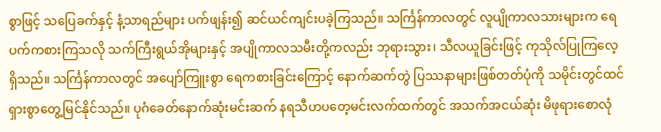စွာဖြင့် သပြေခက်နှင့် နံ့သာရည်များ ပက်ဖျန်း၍ ဆင်ယင်ကျင်းပခဲ့ကြသည်။ သင်္ကြန်ကာလတွင် လူပျိုကာလသားများက ရေပက်ကစားကြသလို သက်ကြီးရွယ်အိုများနှင့် အပျိုကာလသမီးတို့ကလည်း ဘုရားသွား၊ သီလယူခြင်းဖြင့် ကုသိုလ်ပြုကြလေ့ရှိသည်။ သင်္ကြန်ကာလတွင် အပျော်ကြူးစွာ ရေကစားခြင်းကြောင့် နောက်ဆက်တွဲ ပြဿနာများဖြစ်တတ်ပုံကို သမိုင်းတွင်ထင်ရှားစွာတွေ့မြင်နိုင်သည်။ ပုဂံခေတ်နောက်ဆုံးမင်းဆက် နရသီဟပတေ့မင်းလက်ထက်တွင် အသက်အငယ်ဆုံး မိဖုရားစောလုံ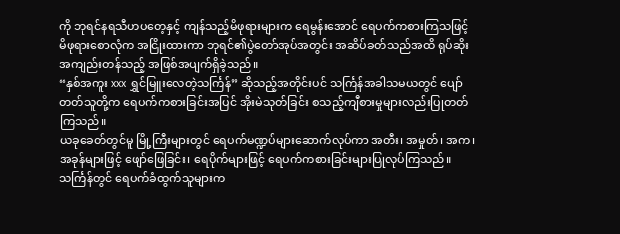ကို ဘုရင်နရသီဟပတေ့နှင့် ကျန်သည့်မိဖုရားများက ရေမွန်းအောင် ရေပက်ကစားကြသဖြင့် မိဖုရားစောလုံက အငြိုးထားကာ ဘုရင်၏ပွဲတော်အုပ်အတွင်း အဆိပ်ခတ်သည်အထိ ရုပ်ဆိုးအကျည်းတန်သည့် အဖြစ်အပျက်ရှိခဲ့သည်။
“နှစ်အကူး xxx ရွှင်မြူးလေတဲ့သင်္ကြန်” ဆိုသည့်အတိုင်းပင် သင်္ကြန်အခါသမယတွင် ပျော်တတ်သူတို့က ရေပက်ကစားခြင်းအပြင် အိုးမဲသုတ်ခြင်း စသည့်ကျီစားမှုများလည်းပြုတတ်ကြသည်။
ယခုခေတ်တွင်မူ မြို့ကြီးများတွင် ရေပက်မဏ္ဍပ်များဆောက်လုပ်ကာ အတီး၊ အမှုတ်၊ အက၊ အခုန်များဖြင့် ဖျော်ဖြေခြင်း၊ ရေပိုက်များဖြင့် ရေပက်ကစားခြင်းများပြုလုပ်ကြသည်။ သင်္ကြန်တွင် ရေပက်ခံထွက်သူများက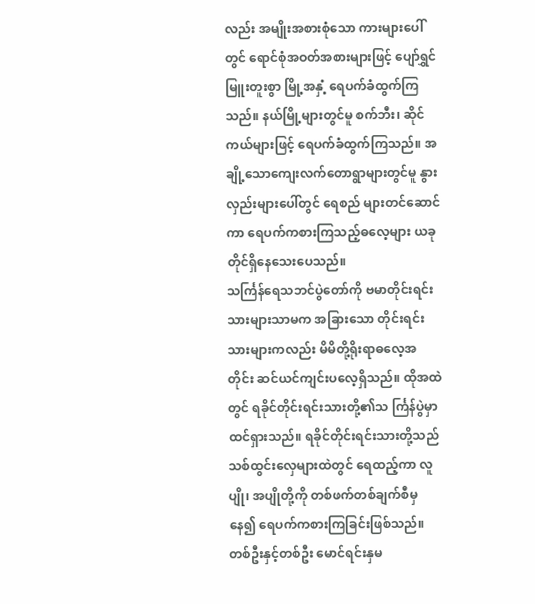လည်း အမျိုးအစားစုံသော ကားများပေါ်တွင် ရောင်စုံအဝတ်အစားများဖြင့် ပျော်ရွှင်မြူးတူးစွာ မြို့အနှံ့ ရေပက်ခံထွက်ကြသည်။ နယ်မြို့များတွင်မူ စက်ဘီး၊ ဆိုင်ကယ်များဖြင့် ရေပက်ခံထွက်ကြသည်။ အချို့သောကျေးလက်တောရွာများတွင်မူ နွားလှည်းများပေါ်တွင် ရေစည် များတင်ဆောင်ကာ ရေပက်ကစားကြသည့်ဓလေ့များ ယခုတိုင်ရှိနေသေးပေသည်။
သင်္ကြန်ရေသဘင်ပွဲတော်ကို ဗမာတိုင်းရင်းသားများသာမက အခြားသော တိုင်းရင်းသားများကလည်း မိမိတို့ရိုးရာဓလေ့အတိုင်း ဆင်ယင်ကျင်းပလေ့ရှိသည်။ ထိုအထဲတွင် ရခိုင်တိုင်းရင်းသားတို့၏သ င်္ကြန်ပွဲမှာ ထင်ရှားသည်။ ရခိုင်တိုင်းရင်းသားတို့သည် သစ်ထွင်းလှေများထဲတွင် ရေထည့်ကာ လူပျို၊ အပျိုတို့ကို တစ်ဖက်တစ်ချက်စီမှနေ၍ ရေပက်ကစားကြခြင်းဖြစ်သည်။ တစ်ဦးနှင့်တစ်ဦး မောင်ရင်းနှမ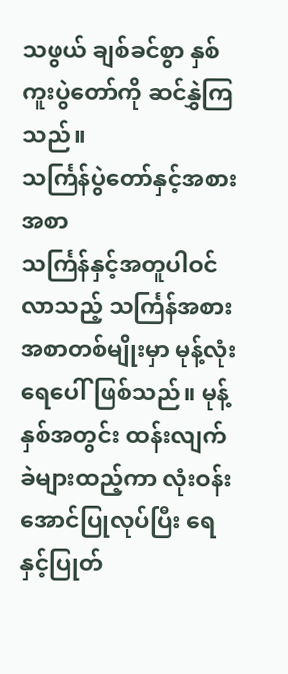သဖွယ် ချစ်ခင်စွာ နှစ်ကူးပွဲတော်ကို ဆင်နွှဲကြသည်။
သင်္ကြန်ပွဲတော်နှင့်အစားအစာ
သင်္ကြန်နှင့်အတူပါဝင်လာသည့် သင်္ကြန်အစားအစာတစ်မျိုးမှာ မုန့်လုံးရေပေါ်ဖြစ်သည်။ မုန့်နှစ်အတွင်း ထန်းလျက်ခဲများထည့်ကာ လုံးဝန်းအောင်ပြုလုပ်ပြီး ရေနှင့်ပြုတ်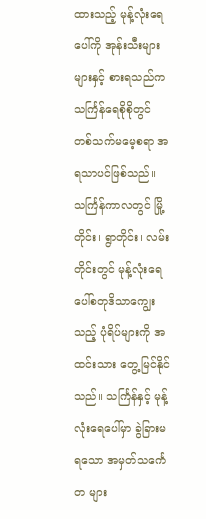ထားသည့် မုန့်လုံးရေပေါ်ကို အုန်းသီးများများနှင့် စားရသည်က သင်္ကြန်ရေစိုစိုတွင် တစ်သက်မမေ့စရာ အရသာပင်ဖြစ်သည်။ သင်္ကြန်ကာလတွင် မြို့တိုင်း၊ ရွာတိုင်း၊ လမ်းတိုင်းတွင် မုန့်လုံးရေပေါ်စတုဒိသာကျွေးသည့် ပုံရိပ်များကို အထင်းသား တွေ့မြင်နိုင်သည်။ သင်္ကြန်နှင့် မုန့်လုံးရေပေါ်မှာ ခွဲခြားမရသော အမှတ်သင်္ကေတ များ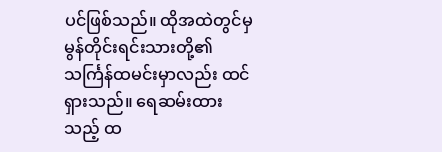ပင်ဖြစ်သည်။ ထိုအထဲတွင်မှ မွန်တိုင်းရင်းသားတို့၏ သင်္ကြန်ထမင်းမှာလည်း ထင်ရှားသည်။ ရေဆမ်းထားသည့် ထ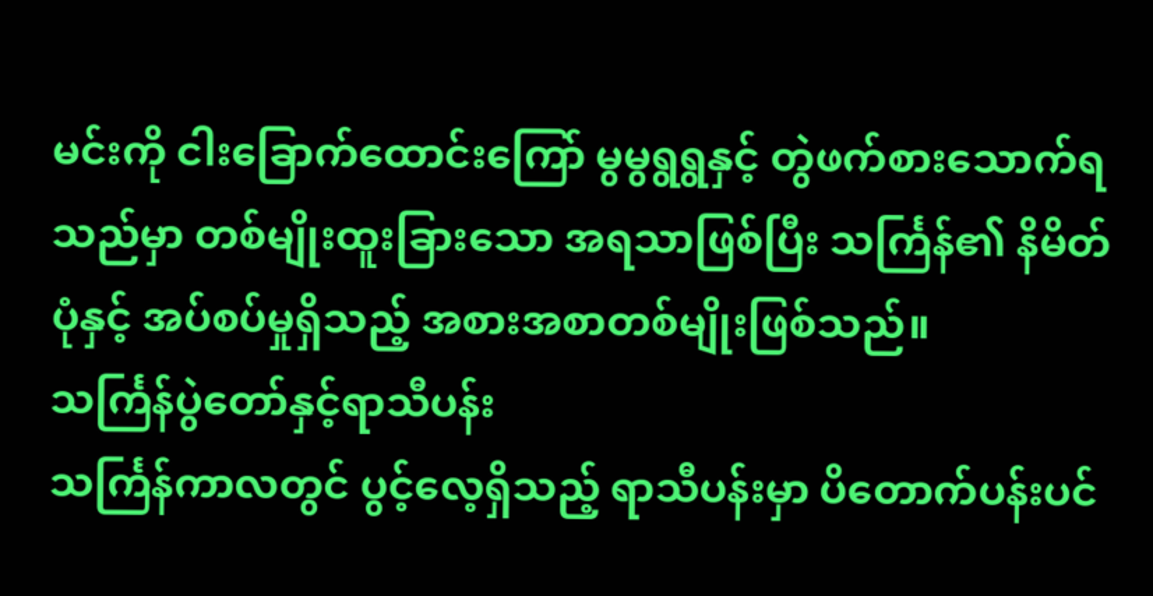မင်းကို ငါးခြောက်ထောင်းကြော် မွမွရွရွနှင့် တွဲဖက်စားသောက်ရသည်မှာ တစ်မျိုးထူးခြားသော အရသာဖြစ်ပြီး သင်္ကြန်၏ နိမိတ်ပုံနှင့် အပ်စပ်မှုရှိသည့် အစားအစာတစ်မျိုးဖြစ်သည်။
သင်္ကြန်ပွဲတော်နှင့်ရာသီပန်း
သင်္ကြန်ကာလတွင် ပွင့်လေ့ရှိသည့် ရာသီပန်းမှာ ပိတောက်ပန်းပင်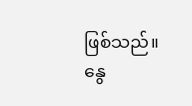ဖြစ်သည်။ နွေ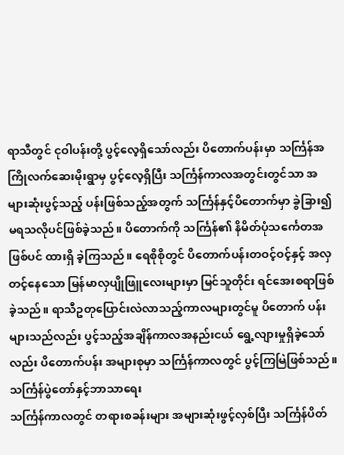ရာသီတွင် ငုဝါပန်းတို့ ပွင့်လေ့ရှိသော်လည်း ပိတောက်ပန်းမှာ သင်္ကြန်အကြိုလက်ဆေးမိုးရွာမှ ပွင့်လေ့ရှိပြီး သင်္ကြန်ကာလအတွင်းတွင်သာ အများဆုံးပွင့်သည့် ပန်းဖြစ်သည့်အတွက် သင်္ကြန်နှင့်ပိတောက်မှာ ခွဲခြား၍မရသလိုပင်ဖြစ်ခဲ့သည်။ ပိတောက်ကို သင်္ကြန်၏ နိမိတ်ပုံသင်္ကေတအဖြစ်ပင် ထားရှိ ခဲ့ကြသည်။ ရေစိုစိုတွင် ပိတောက်ပန်းတဝင့်ဝင့်နှင့် အလှတင့်နေသော မြန်မာလှပျိုဖြူလေးများမှာ မြင်သူတိုင်း ရင်အေးစရာဖြစ်ခဲ့သည်။ ရာသီဥတုပြောင်းလဲလာသည့်ကာလများတွင်မူ ပိတောက် ပန်းများသည်လည်း ပွင့်သည့်အချိန်ကာလအနည်းငယ် ရွေ့လျားမှုရှိခဲ့သော်လည်း ပိတောက်ပန်း အများစုမှာ သင်္ကြန်ကာလတွင် ပွင့်ကြမြဲဖြစ်သည်။
သင်္ကြန်ပွဲတော်နှင့်ဘာသာရေး
သင်္ကြန်ကာလတွင် တရားစခန်းများ အများဆုံးဖွင့်လှစ်ပြီး သင်္ကြန်ပိတ်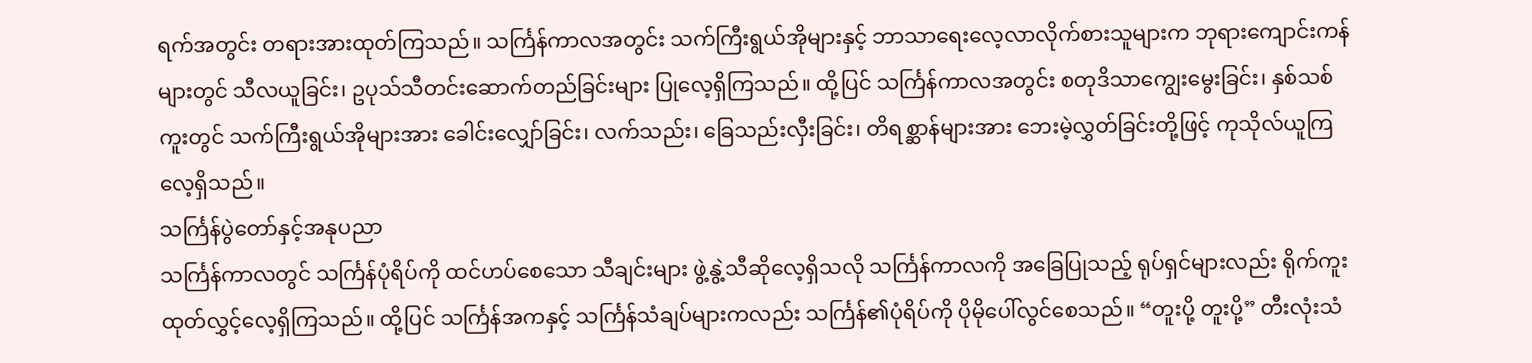ရက်အတွင်း တရားအားထုတ်ကြသည်။ သင်္ကြန်ကာလအတွင်း သက်ကြီးရွယ်အိုများနှင့် ဘာသာရေးလေ့လာလိုက်စားသူများက ဘုရားကျောင်းကန်များတွင် သီလယူခြင်း၊ ဥပုသ်သီတင်းဆောက်တည်ခြင်းများ ပြုလေ့ရှိကြသည်။ ထို့ပြင် သင်္ကြန်ကာလအတွင်း စတုဒိသာကျွေးမွေးခြင်း၊ နှစ်သစ်ကူးတွင် သက်ကြီးရွယ်အိုများအား ခေါင်းလျှော်ခြင်း၊ လက်သည်း၊ ခြေသည်းလှီးခြင်း၊ တိရစ္ဆာန်များအား ဘေးမဲ့လွှတ်ခြင်းတို့ဖြင့် ကုသိုလ်ယူကြလေ့ရှိသည်။
သင်္ကြန်ပွဲတော်နှင့်အနုပညာ
သင်္ကြန်ကာလတွင် သင်္ကြန်ပုံရိပ်ကို ထင်ဟပ်စေသော သီချင်းများ ဖွဲ့နွဲ့သီဆိုလေ့ရှိသလို သင်္ကြန်ကာလကို အခြေပြုသည့် ရုပ်ရှင်များလည်း ရိုက်ကူးထုတ်လွှင့်လေ့ရှိကြသည်။ ထို့ပြင် သင်္ကြန်အကနှင့် သင်္ကြန်သံချပ်များကလည်း သင်္ကြန်၏ပုံရိပ်ကို ပိုမိုပေါ်လွင်စေသည်။ “တူးပို့ တူးပို့” တီးလုံးသံ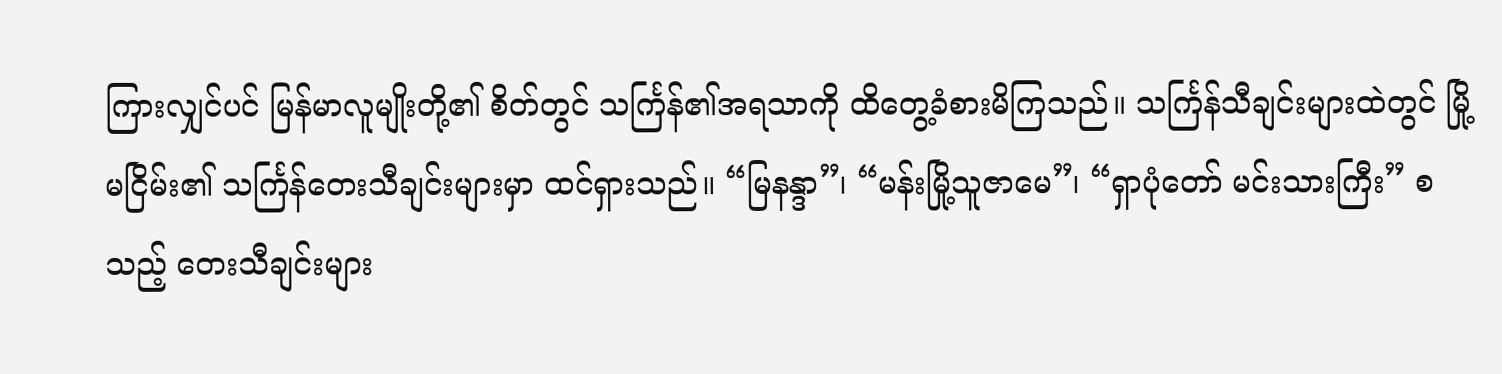ကြားလျှင်ပင် မြန်မာလူမျိုးတို့၏ စိတ်တွင် သင်္ကြန်၏အရသာကို ထိတွေ့ခံစားမိကြသည်။ သင်္ကြန်သီချင်းများထဲတွင် မြို့မငြိမ်း၏ သင်္ကြန်တေးသီချင်းများမှာ ထင်ရှားသည်။ “မြနန္ဒာ”၊ “မန်းမြို့သူဇာမေ”၊ “ရှာပုံတော် မင်းသားကြီး” စသည့် တေးသီချင်းများ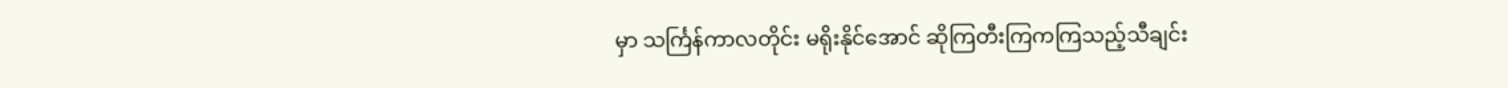မှာ သင်္ကြန်ကာလတိုင်း မရိုးနိုင်အောင် ဆိုကြတီးကြကကြသည့်သီချင်း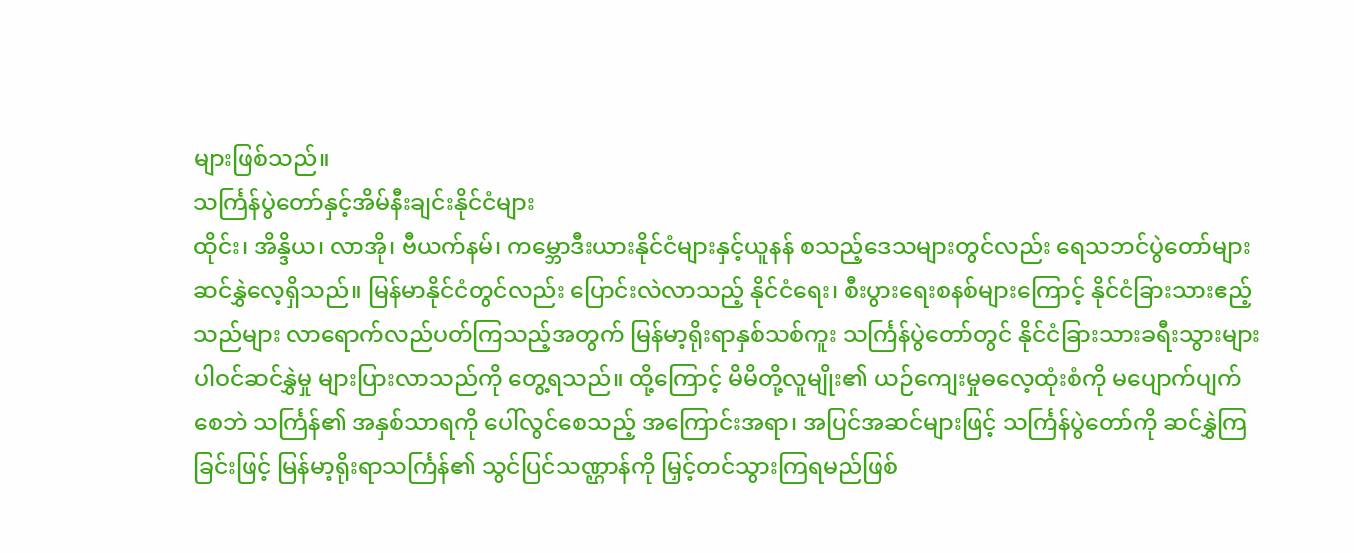များဖြစ်သည်။
သင်္ကြန်ပွဲတော်နှင့်အိမ်နီးချင်းနိုင်ငံများ
ထိုင်း၊ အိန္ဒိယ၊ လာအို၊ ဗီယက်နမ်၊ ကမ္ဘောဒီးယားနိုင်ငံများနှင့်ယူနန် စသည့်ဒေသများတွင်လည်း ရေသဘင်ပွဲတော်များ ဆင်နွှဲလေ့ရှိသည်။ မြန်မာနိုင်ငံတွင်လည်း ပြောင်းလဲလာသည့် နိုင်ငံရေး၊ စီးပွားရေးစနစ်များကြောင့် နိုင်ငံခြားသားဧည့်သည်များ လာရောက်လည်ပတ်ကြသည့်အတွက် မြန်မာ့ရိုးရာနှစ်သစ်ကူး သင်္ကြန်ပွဲတော်တွင် နိုင်ငံခြားသားခရီးသွားများ ပါဝင်ဆင်နွှဲမှု များပြားလာသည်ကို တွေ့ရသည်။ ထို့ကြောင့် မိမိတို့လူမျိုး၏ ယဉ်ကျေးမှုဓလေ့ထုံးစံကို မပျောက်ပျက်စေဘဲ သင်္ကြန်၏ အနှစ်သာရကို ပေါ်လွင်စေသည့် အကြောင်းအရာ၊ အပြင်အဆင်များဖြင့် သင်္ကြန်ပွဲတော်ကို ဆင်နွှဲကြခြင်းဖြင့် မြန်မာ့ရိုးရာသင်္ကြန်၏ သွင်ပြင်သဏ္ဌာန်ကို မြှင့်တင်သွားကြရမည်ဖြစ်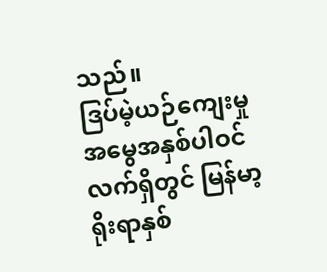သည်။
ဒြပ်မဲ့ယဉ်ကျေးမှုအမွေအနှစ်ပါဝင်လက်ရှိတွင် မြန်မာ့ရိုးရာနှစ်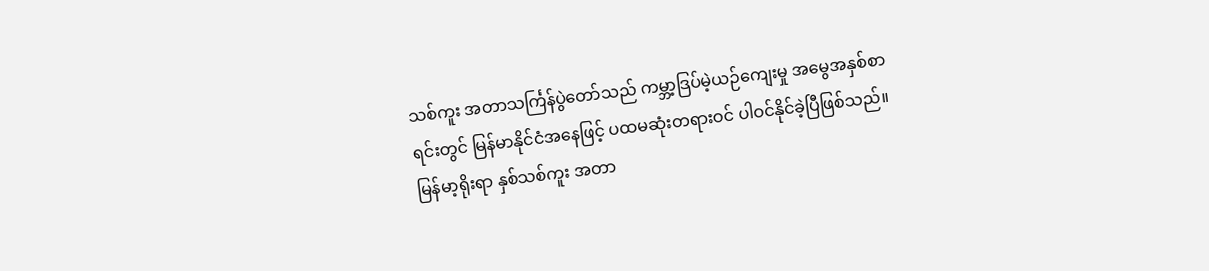သစ်ကူး အတာသင်္ကြန်ပွဲတော်သည် ကမ္ဘာ့ဒြပ်မဲ့ယဉ်ကျေးမှု အမွေအနှစ်စာရင်းတွင် မြန်မာနိုင်ငံအနေဖြင့် ပထမဆုံးတရားဝင် ပါဝင်နိုင်ခဲ့ပြီဖြစ်သည်။ မြန်မာ့ရိုးရာ နှစ်သစ်ကူး အတာ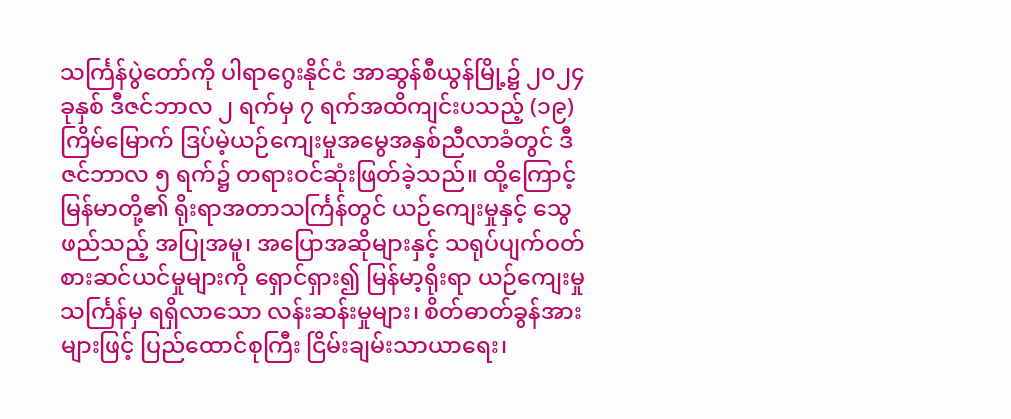သင်္ကြန်ပွဲတော်ကို ပါရာဂွေးနိုင်ငံ အာဆွန်စီယွန်မြို့၌ ၂၀၂၄ ခုနှစ် ဒီဇင်ဘာလ ၂ ရက်မှ ၇ ရက်အထိကျင်းပသည့် (၁၉)ကြိမ်မြောက် ဒြပ်မဲ့ယဉ်ကျေးမှုအမွေအနှစ်ညီလာခံတွင် ဒီဇင်ဘာလ ၅ ရက်၌ တရားဝင်ဆုံးဖြတ်ခဲ့သည်။ ထို့ကြောင့် မြန်မာတို့၏ ရိုးရာအတာသင်္ကြန်တွင် ယဉ်ကျေးမှုနှင့် သွေဖည်သည့် အပြုအမူ၊ အပြောအဆိုများနှင့် သရုပ်ပျက်ဝတ်စားဆင်ယင်မှုများကို ရှောင်ရှား၍ မြန်မာ့ရိုးရာ ယဉ်ကျေးမှုသင်္ကြန်မှ ရရှိလာသော လန်းဆန်းမှုများ၊ စိတ်ဓာတ်ခွန်အားများဖြင့် ပြည်ထောင်စုကြီး ငြိမ်းချမ်းသာယာရေး၊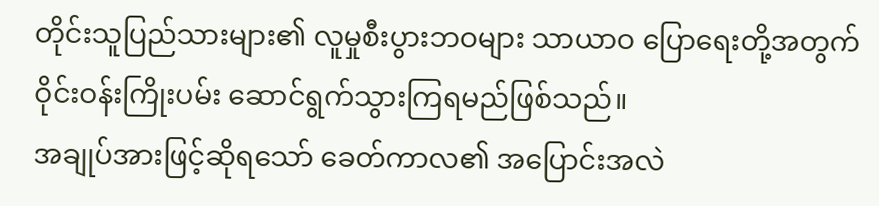တိုင်းသူပြည်သားများ၏ လူမှုစီးပွားဘဝများ သာယာဝ ပြောရေးတို့အတွက် ဝိုင်းဝန်းကြိုးပမ်း ဆောင်ရွက်သွားကြရမည်ဖြစ်သည်။
အချုပ်အားဖြင့်ဆိုရသော် ခေတ်ကာလ၏ အပြောင်းအလဲ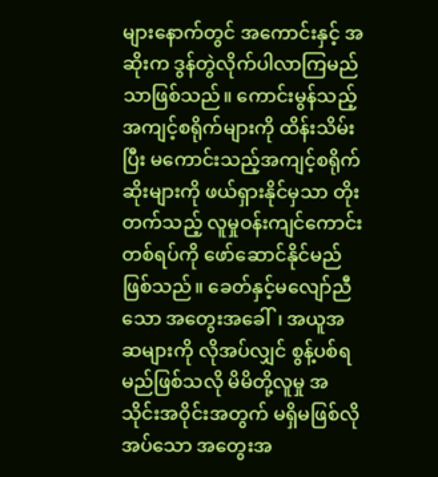များနောက်တွင် အကောင်းနှင့် အဆိုးက ဒွန်တွဲလိုက်ပါလာကြမည်သာဖြစ်သည်။ ကောင်းမွန်သည့်အကျင့်စရိုက်များကို ထိန်းသိမ်းပြီး မကောင်းသည့်အကျင့်စရိုက်ဆိုးများကို ဖယ်ရှားနိုင်မှသာ တိုးတက်သည့် လူမှုဝန်းကျင်ကောင်းတစ်ရပ်ကို ဖော်ဆောင်နိုင်မည်ဖြစ်သည်။ ခေတ်နှင့်မလျော်ညီသော အတွေးအခေါ်၊ အယူအဆများကို လိုအပ်လျှင် စွန့်ပစ်ရမည်ဖြစ်သလို မိမိတို့လူမှု အသိုင်းအဝိုင်းအတွက် မရှိမဖြစ်လိုအပ်သော အတွေးအ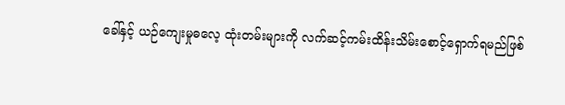ခေါ်နှင့် ယဉ်ကျေးမှုဓလေ့ ထုံးတမ်းများကို လက်ဆင့်ကမ်းထိန်းသိမ်းစောင့်ရှောက်ရမည်ဖြစ်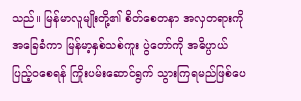သည်။ မြန်မာလူမျိုးတို့၏ စိတ်စေတနာ အလှတရားကို အခြေခံကာ မြန်မာ့နှစ်သစ်ကူး ပွဲတော်ကို အဓိပ္ပာယ်ပြည့်ဝစေရန် ကြိုးပမ်းဆောင်ရွက် သွားကြရမည်ဖြစ်ပေ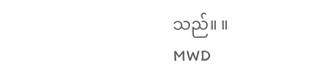သည်။ ။
MWD